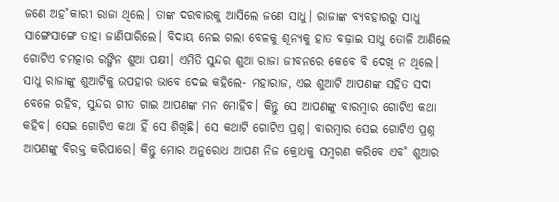ଜଣେ ଅହ˚କାରୀ ରାଜା ଥିଲେ। ତାଙ୍କ ଦରବାରକୁ ଆସିଲେ ଜଣେ ସାଧୁ। ରାଜାଙ୍କ ବ୍ୟବହାରରୁ ସାଧୁ ସାଙ୍ଗେସାଙ୍ଗେ ତାହା ଜାଣିପାରିଲେ। ବିଦାୟ ନେଇ ଗଲା ବେଳକୁ ଶୂନ୍ୟକୁ ହାତ ବଢ଼ାଇ ସାଧୁ ତୋଳି ଆଣିଲେ ଗୋଟିଏ ଚମତ୍କାର ରଙ୍ଗିନ ଶୁଆ ପକ୍ଷୀ। ଏମିତି ସୁନ୍ଦର ଶୁଆ ରାଜା ଜୀବନରେ କେବେ ବି ଦେଖି ନ ଥିଲେ। ସାଧୁ ରାଜାଙ୍କୁ ଶୁଆଟିକୁ ଉପହାର ଭାବେ ଦେଇ କହିଲେ- ମହାରାଜ, ଏଇ ଶୁଆଟି ଆପଣଙ୍କ ସହିତ ସଦା ବେଳେ ରହିବ, ସୁନ୍ଦର ଗୀତ ଗାଇ ଆପଣଙ୍କ ମନ ମୋହିବ। କିନ୍ତୁ ସେ ଆପଣଙ୍କୁ ବାରମ୍ବାର ଗୋଟିଏ କଥା କହିବ। ସେଇ ଗୋଟିଏ କଥା ହିଁ ସେ ଶିଖିଛି। ସେ କଥାଟି ଗୋଟିଏ ପ୍ରଶ୍ନ। ବାରମ୍ବାର ସେଇ ଗୋଟିଏ ପ୍ରଶ୍ନ ଆପଣଙ୍କୁ ବିରକ୍ତ କରିପାରେ। କିନ୍ତୁ ମୋର ଅନୁରୋଧ ଆପଣ ନିଜ କ୍ରୋଧକୁ ସମ୍ବରଣ କରିବେ ଏବ˚ ଶୁଆର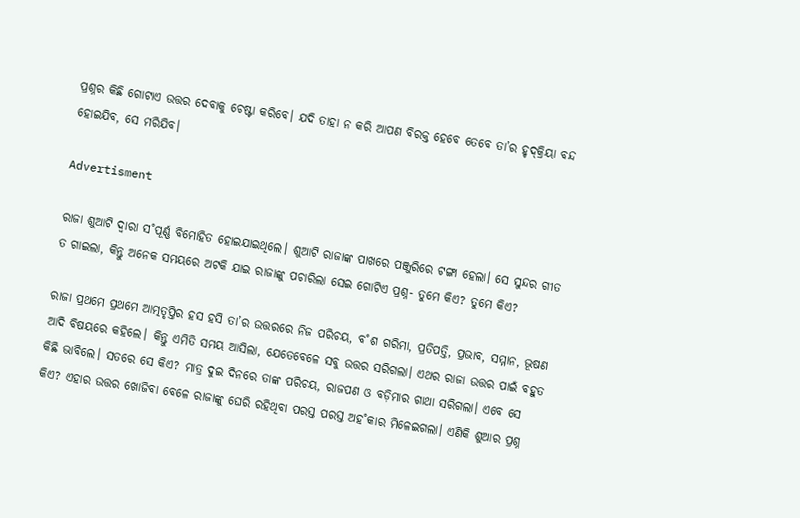ପ୍ରଶ୍ନର କିଛି ଗୋଟାଏ ଉତ୍ତର ଦେବାକୁ ଚେଷ୍ଟା କରିବେ। ଯଦି ତାହା ନ କରି ଆପଣ ବିରକ୍ତ ହେବେ ତେବେ ତା’ର ହୃଦ୍‌କ୍ରିୟା ବନ୍ଦ ହୋଇଯିବ, ସେ ମରିଯିବ।

Advertisment

ରାଜା ଶୁଆଟି ଦ୍ବାରା ସ˚ପୂର୍ଣ୍ଣ ବିମୋହିତ ହୋଇଯାଇଥିଲେ। ଶୁଆଟି ରାଜାଙ୍କ ପାଖରେ ପଞ୍ଜୁରିରେ ଟଙ୍ଗା ହେଲା। ସେ ସୁନ୍ଦର ଗୀତ ତ ଗାଇଲା, କିନ୍ତୁ ଅନେକ ସମୟରେ ଅଟକି ଯାଇ ରାଜାଙ୍କୁ ପଚାରିଲା ସେଇ ଗୋଟିଏ ପ୍ରଶ୍ନ- ତୁମେ କିଏ? ତୁମେ କିଏ?

ରାଜା ପ୍ରଥମେ ପ୍ରଥମେ ଆତ୍ମତୃପ୍ତିର ହସ ହସି ତା’ର ଉତ୍ତରରେ ନିଜ ପରିଚୟ, ବ˚ଶ ଗରିମା, ପ୍ରତିପତ୍ତି, ପ୍ରଭାବ, ସମ୍ମାନ, ଭୂଷଣ ଆଦି ବିଷୟରେ କହିଲେ। କିନ୍ତୁ ଏମିତି ସମୟ ଆସିଲା, ଯେତେବେଳେ ସବୁ ଉତ୍ତର ସରିଗଲା। ଏଥର ରାଜା ଉତ୍ତର ପାଇଁ ବହୁତ କିଛି ଭାବିଲେ। ସତରେ ସେ କିଏ? ମାତ୍ର ଦୁଇ ଦିନରେ ତାଙ୍କ ପରିଚୟ, ରାଜପଣ ଓ ବଡ଼ିମାର ଗାଥା ସରିଗଲା। ଏବେ ସେ କିଏ? ଏହାର ଉତ୍ତର ଖୋଜିବା ବେଳେ ରାଜାଙ୍କୁ ଘେରି ରହିଥିବା ପରସ୍ତ ପରସ୍ତ ଅହ˚କାର ମିଳେଇଗଲା। ଏଣିକି ଶୁଆର ପ୍ରଶ୍ନ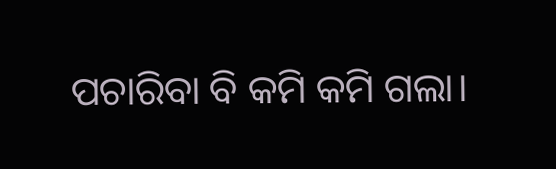ପଚାରିବା ବି କମି କମି ଗଲା।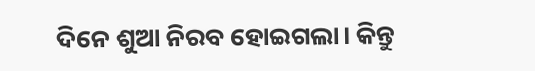ଦିନେ ଶୁଆ ନିରବ ହୋଇଗଲା। କିନ୍ତୁ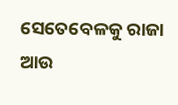ସେତେବେଳକୁ ରାଜା ଆଉ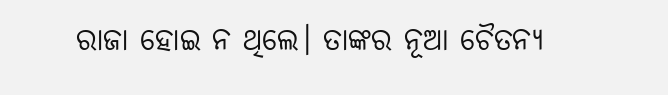ରାଜା ହୋଇ ନ ଥିଲେ। ତାଙ୍କର ନୂଆ ଚୈତନ୍ୟ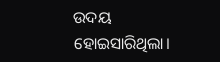ଉଦୟ ହୋଇସାରିଥିଲା।